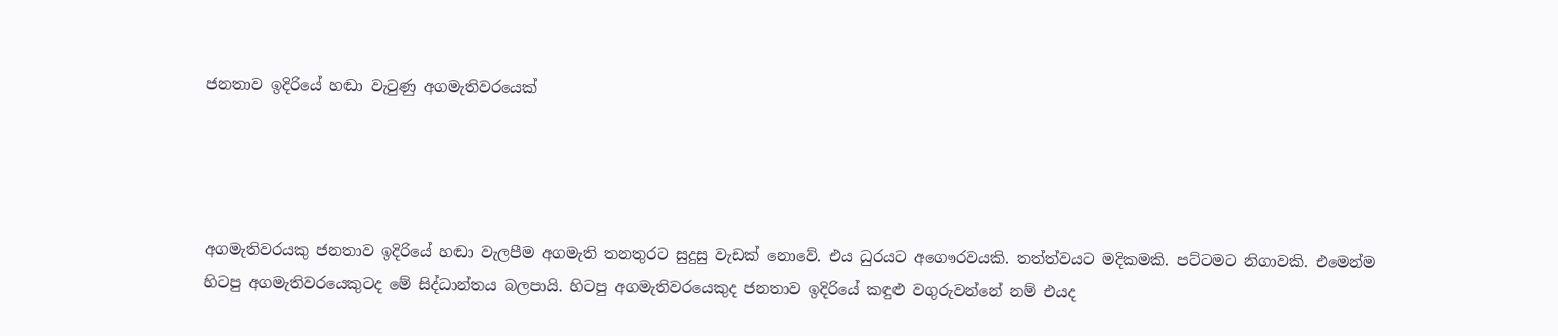ජනතාව ඉදිරියේ හඬා වැටුණු අගමැතිවරයෙක්




අගමැතිවරයකු ජනතාව ඉදිරියේ හඬා වැලපීම අගමැති තනතුරට සුදුසු වැඩක් නොවේ. එය ධුරයට අගෞරවයකි. තත්ත්වයට මදිකමකි. පට්ටමට නිගාවකි. එමෙන්ම හිටපු අගමැතිවරයෙකුටද මේ සිද්ධාන්තය බලපායි. හිටපු අගමැතිවරයෙකුද ජනතාව ඉදිරියේ කඳුළු වගුරුවන්නේ නම් එයද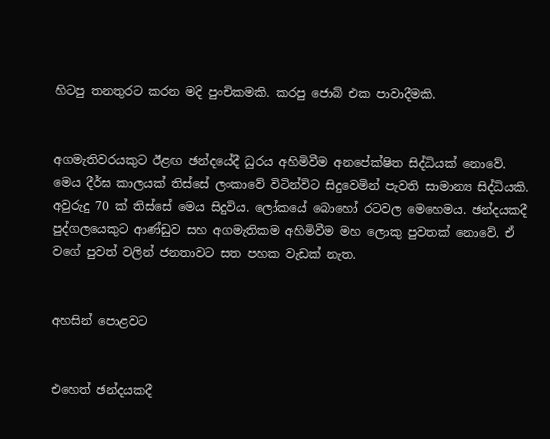හිටපු තනතුරට කරන මදි පුංචිකමකි. කරපු ජොබ් එක පාවාදීමකි.


අගමැතිවරයකුට ඊළඟ ඡන්දයේදී ධුරය අහිමිවීම අනපේක්ෂිත සිද්ධියක් නොවේ. මෙය දීර්ඝ කාලයක් තිස්සේ ලංකාවේ විටින්විට සිදුවෙමින් පැවති සාමාන්‍ය සිද්ධියකි. අවුරුදු 70 ක් තිස්සේ මෙය සිදුවිය. ලෝකයේ බොහෝ රටවල මෙහෙමය. ඡන්දයකදී පුද්ගලයෙකුට ආණ්ඩුව සහ අගමැතිකම අහිමිවීම මහ ලොකු පුවතක් නොවේ. ඒ වගේ පුවත් වලින් ජනතාවට සත පහක වැඩක් නැත.


අහසින් පොළවට


එහෙත් ඡන්දයකදී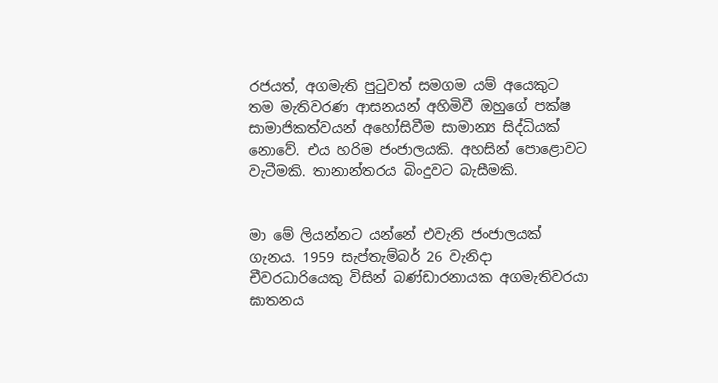රජයත්, අගමැති පුටුවත් සමගම යම් අයෙකුට තම මැතිවරණ ආසනයන් අහිමිවී ඔහුගේ පක්ෂ සාමාජිකත්වයන් අහෝසිවීම සාමාන්‍ය සිද්ධියක් නොවේ. එය හරිම ජංජාලයකි. අහසින් පොළොවට වැටීමකි. තානාන්තරය බිංදුවට බැසීමකි.


මා මේ ලියන්නට යන්නේ එවැනි ජංජාලයක් ගැනය. 1959 සැප්තැම්බර් 26 වැනිදා චීවරධාරියෙකු විසින් බණ්ඩාරනායක අගමැතිවරයා ඝාතනය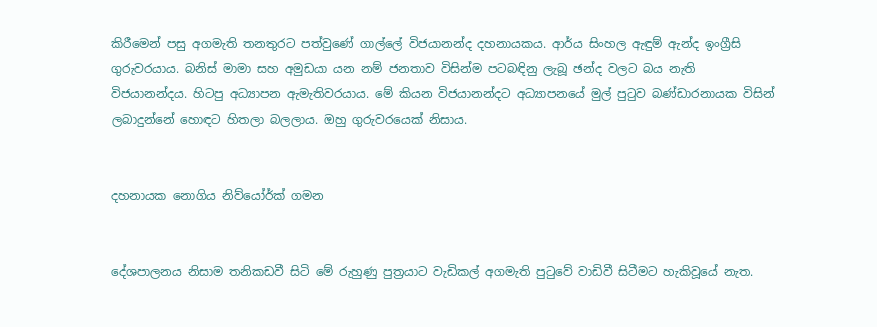කිරීමෙන් පසු අගමැති තනතුරට පත්වුණේ ගාල්ලේ විජයානන්ද දහනායකය. ආර්ය සිංහල ඇඳුම් ඇන්ද ඉංග්‍රීසි ගුරුවරයාය. බනිස් මාමා සහ අමුඩයා යන නම් ජනතාව විසින්ම පටබඳිනු ලැබූ ඡන්ද වලට බය නැති විජයානන්දය. හිටපු අධ්‍යාපන ඇමැතිවරයාය. මේ කියන විජයානන්දට අධ්‍යාපනයේ මුල් පුටුව බණ්ඩාරනායක විසින් ලබාදුන්නේ හොඳට හිතලා බලලාය. ඔහු ගුරුවරයෙක් නිසාය.


දහනායක නොගිය නිව්යෝර්ක් ගමන


දේශපාලනය නිසාම තනිකඩවී සිටි මේ රුහුණු පුත්‍රයාට වැඩිකල් අගමැති පුටුවේ වාඩිවී සිටීමට හැකිවූයේ නැත.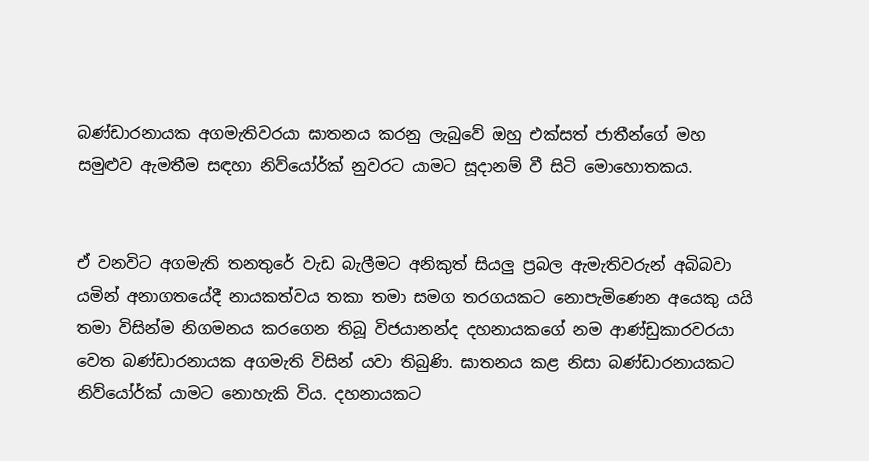බණ්ඩාරනායක අගමැතිවරයා ඝාතනය කරනු ලැබුවේ ඔහු එක්සත් ජාතීන්ගේ මහ සමුළුව ඇමතීම සඳහා නිව්යෝර්ක් නුවරට යාමට සූදානම් වී සිටි මොහොතකය.


ඒ වනවිට අගමැති තනතුරේ වැඩ බැලීමට අනිකුත් සියලු ප්‍රබල ඇමැතිවරුන් අබිබවා යමින් අනාගතයේදී නායකත්වය තකා තමා සමග තරගයකට නොපැමිණෙන අයෙකු යයි තමා විසින්ම නිගමනය කරගෙන තිබූ විජයානන්ද දහනායකගේ නම ආණ්ඩුකාරවරයා වෙත බණ්ඩාරනායක අගමැති විසින් යවා තිබුණි. ඝාතනය කළ නිසා බණ්ඩාරනායකට නිව්යෝර්ක් යාමට නොහැකි විය. දහනායකට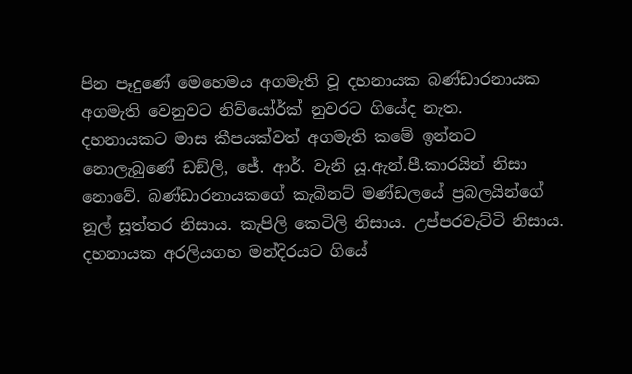පින පෑදුණේ මෙහෙමය අගමැති වූ දහනායක බණ්ඩාරනායක අගමැති වෙනුවට නිව්යෝර්ක් නුවරට ගියේද නැත.
දහනායකට මාස කීපයක්වත් අගමැති කමේ ඉන්නට නොලැබුණේ ඩඞ්ලි, ජේ. ආර්. වැනි යූ.ඇන්.පී.කාරයින් නිසා නොවේ. බණ්ඩාරනායකගේ කැබිනට් මණ්ඩලයේ ප්‍රබලයින්ගේ නූල් සූත්තර නිසාය. කැපිලි කෙටිලි නිසාය. උප්පරවැට්ටි නිසාය. දහනායක අරලියගහ මන්දිරයට ගියේ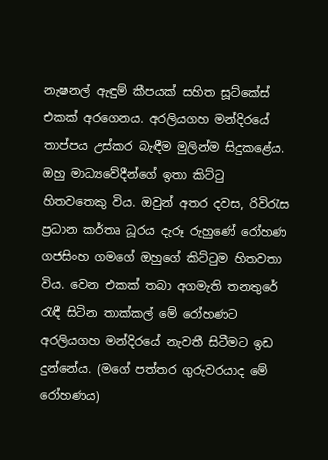නැෂනල් ඇඳුම් කීපයක් සහිත සූට්කේස් එකක් අරගෙනය. අරලියගහ මන්දිරයේ තාප්පය උස්කර බැඳීම මුලින්ම සිදුකළේය. ඔහු මාධ්‍යවේදීන්ගේ ඉතා කිට්ටු හිතවතෙකු විය. ඔවුන් අතර දවස, රිවිරැස ප්‍රධාන කර්තෘ ධූරය දැරූ රුහුණේ රෝහණ ගජසිංහ ගමගේ ඔහුගේ කිට්ටුම හිතවතා විය. වෙන එකක් තබා අගමැති තනතුරේ රැඳී සිටින තාක්කල් මේ රෝහණට අරලියගහ මන්දිරයේ නැවතී සිටීමට ඉඩ දුන්නේය. (මගේ පත්තර ගුරුවරයාද මේ රෝහණය)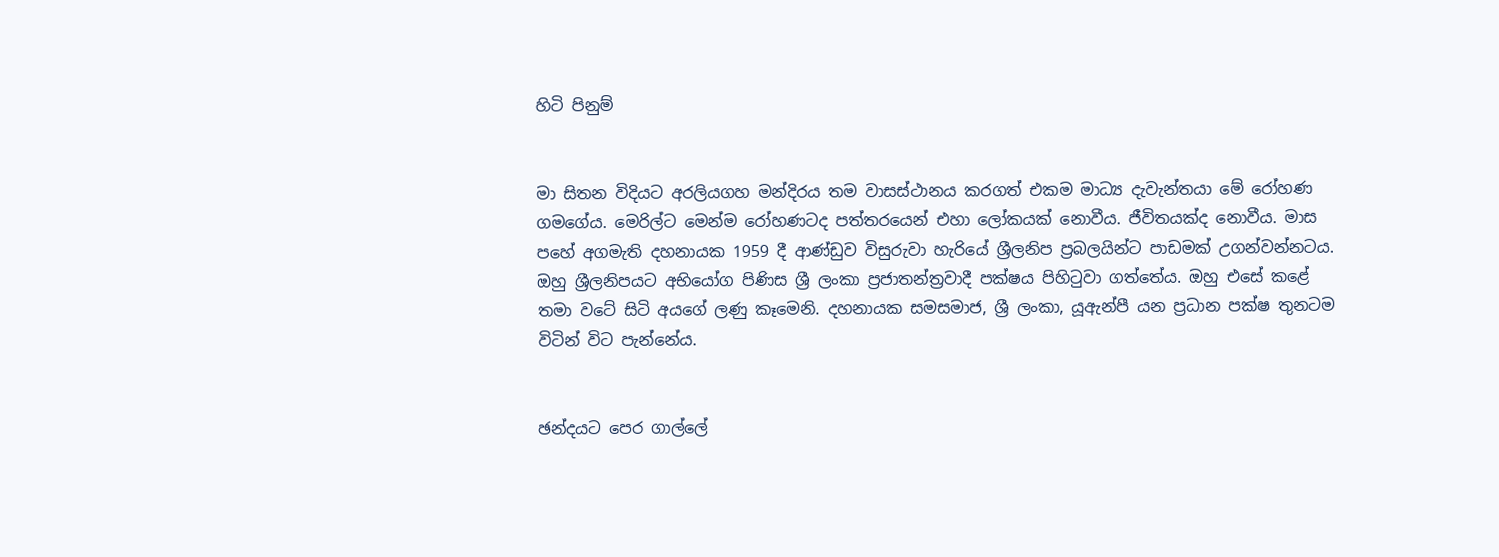හිටි පිනුම්


මා සිතන විදියට අරලියගහ මන්දිරය තම වාසස්ථානය කරගත් එකම මාධ්‍ය දැවැන්තයා මේ රෝහණ ගමගේය. මෙරිල්ට මෙන්ම රෝහණටද පත්තරයෙන් එහා ලෝකයක් නොවීය. ජීවිතයක්ද නොවීය. මාස පහේ අගමැති දහනායක 1959 දී ආණ්ඩුව විසුරුවා හැරියේ ශ්‍රීලනිප ප්‍රබලයින්ට පාඩමක් උගන්වන්නටය. ඔහු ශ්‍රීලනිපයට අභියෝග පිණිස ශ්‍රී ලංකා ප්‍රජාතන්ත්‍රවාදී පක්ෂය පිහිටුවා ගත්තේය. ඔහු එසේ කළේ තමා වටේ සිටි අයගේ ලණු කෑමෙනි. දහනායක සමසමාජ, ශ්‍රී ලංකා, යූඇන්පී යන ප්‍රධාන පක්ෂ තුනටම විටින් විට පැන්නේය.


ඡන්දයට පෙර ගාල්ලේ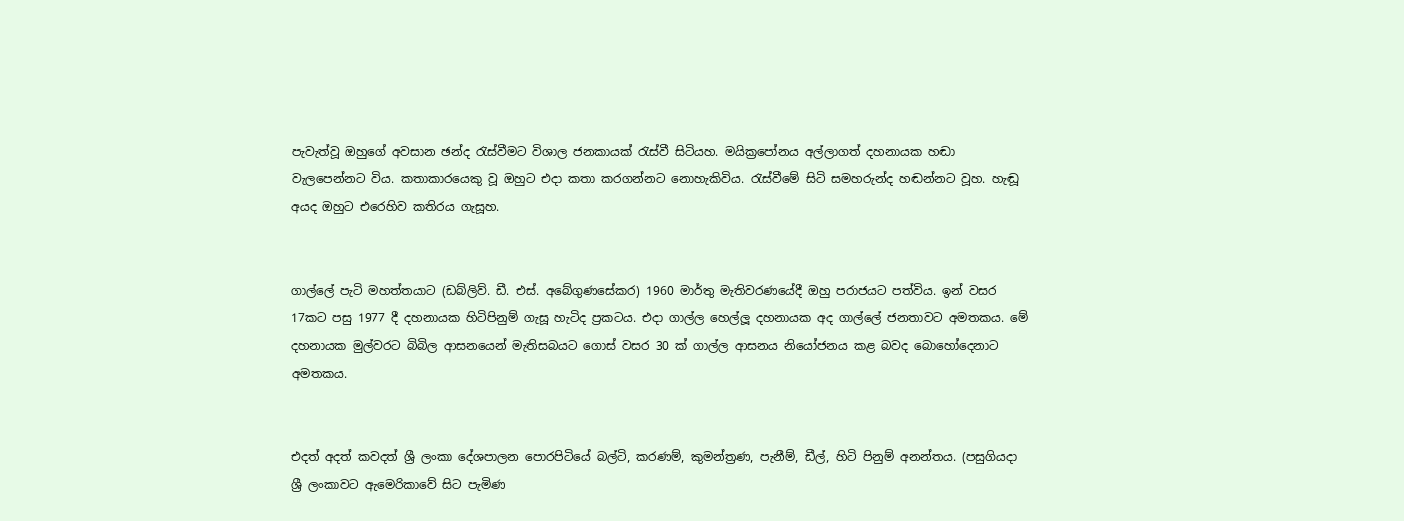පැවැත්වූ ඔහුගේ අවසාන ඡන්ද රැස්වීමට විශාල ජනකායක් රැස්වී සිටියහ. මයික්‍රපෝනය අල්ලාගත් දහනායක හඬා වැලපෙන්නට විය. කතාකාරයෙකු වූ ඔහුට එදා කතා කරගන්නට නොහැකිවිය. රැස්වීමේ සිටි සමහරුන්ද හඬන්නට වූහ. හැඬූ අයද ඔහුට එරෙහිව කතිරය ගැසූහ.


ගාල්ලේ පැටි මහත්තයාට (ඩබ්ලිව්. ඩී. එස්. අබේගුණසේකර) 1960 මාර්තු මැතිවරණයේදී ඔහු පරාජයට පත්විය. ඉන් වසර 17කට පසු 1977 දී දහනායක හිටිපිනුම් ගැසූ හැටිද ප්‍රකටය. එදා ගාල්ල හෙල්ලූ දහනායක අද ගාල්ලේ ජනතාවට අමතකය. මේ දහනායක මුල්වරට බිබිල ආසනයෙන් මැතිසබයට ගොස් වසර 30 ක් ගාල්ල ආසනය නියෝජනය කළ බවද බොහෝදෙනාට අමතකය.


එදත් අදත් කවදත් ශ්‍රී ලංකා දේශපාලන පොරපිටියේ බල්ටි, කරණම්, කුමන්ත්‍රණ, පැනීම්, ඩීල්, හිටි පිනුම් අනන්තය. (පසුගියදා ශ්‍රී ලංකාවට ඇමෙරිකාවේ සිට පැමිණ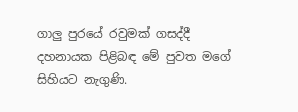ගාලු පුරයේ රවුමක් ගසද්දී දහනායක පිළිබඳ මේ පුවත මගේ සිහියට නැගුණි.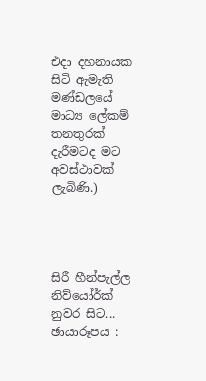එදා දහනායක සිටි ඇමැති මණ්ඩලයේ මාධ්‍ය ලේකම් තනතුරක් දැරීමටද මට අවස්ථාවක් ලැබිණි.)




සිරී හීන්පැල්ල
නිව්යෝර්ක් නුවර සිට...
ඡායාරූපය :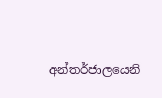අන්තර්ජාලයෙනි